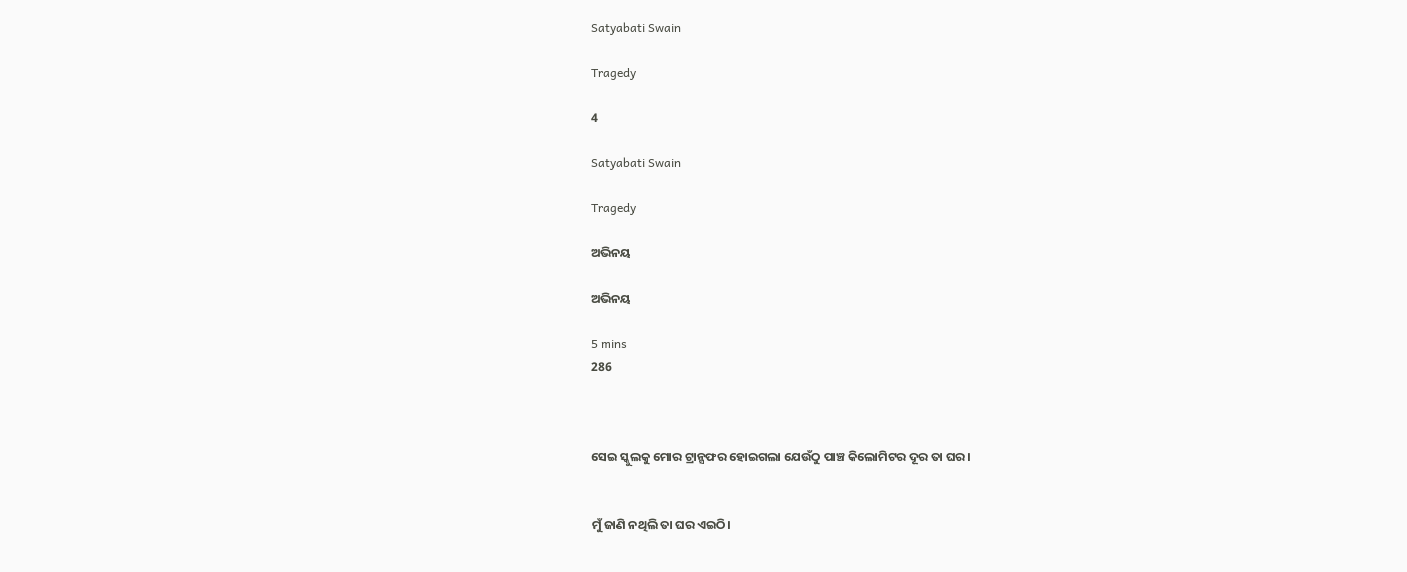Satyabati Swain

Tragedy

4

Satyabati Swain

Tragedy

ଅଭିନୟ

ଅଭିନୟ

5 mins
286



ସେଇ ସ୍କୁଲକୁ ମୋର ଟ୍ରାନ୍ସଫର ହୋଇଗଲା ଯେଉଁଠୁ ପାଞ୍ଚ କିଲୋମିଟର ଦୂର ତା ଘର।


ମୁଁ ଜାଣି ନଥିଲି ତା ଘର ଏଇଠି।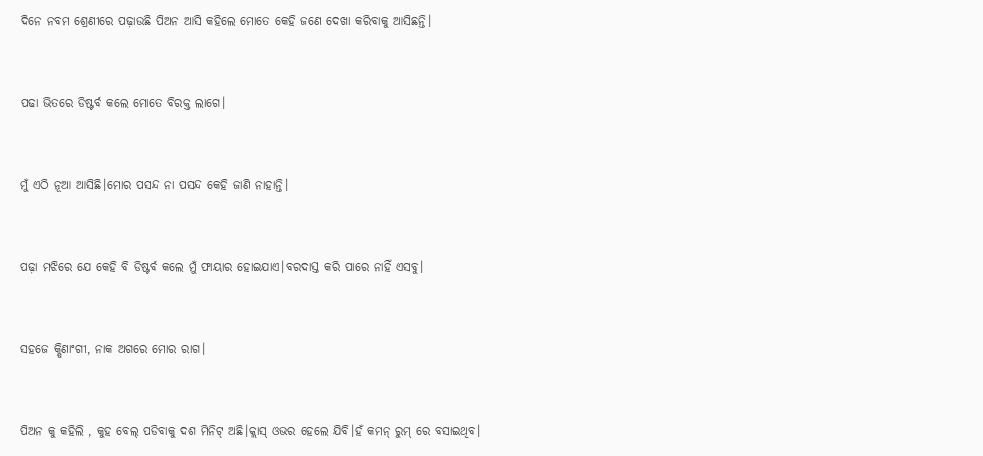ଦିନେ ନବମ ଶ୍ରେଣୀରେ ପଢ଼ାଉଛି ପିଅନ ଆସି କହିଲେ ମୋତେ କେହି ଜଣେ ଦେଖା କରିବାକୁ ଆସିଛନ୍ତି।


ପଢା ଭିତରେ ଡିଷ୍ଟର୍ବ କଲେ ମୋତେ ବିରକ୍ତ ଲାଗେ।


ମୁଁ ଏଠି ନୂଆ ଆସିଛି।ମୋର ପସନ୍ଦ ନା ପସନ୍ଦ କେହି ଜାଣି ନାହାନ୍ତି।


ପଢ଼ା ମଝିରେ ଯେ କେହି ବି ଡିଷ୍ଟର୍ବ କଲେ ମୁଁ ଫାୟାର ହୋଇଯାଏ।ବରଦାସ୍ତ କରି ପାରେ ନାହିଁ ଏସବୁ।


ସହଜେ କ୍ଷିଣାଂଗୀ, ନାକ ଅଗରେ ମୋର ରାଗ।


ପିଅନ କୁ କହିଲି , କୁହ ବେଲ୍ ପଡିବାକୁ ଦଶ ମିନିଟ୍ ଅଛି।କ୍ଲାସ୍ ଓଭର ହେଲେ ଯିବି।ହଁ କମନ୍ ରୁମ୍ ରେ ବସାଇଥିବ।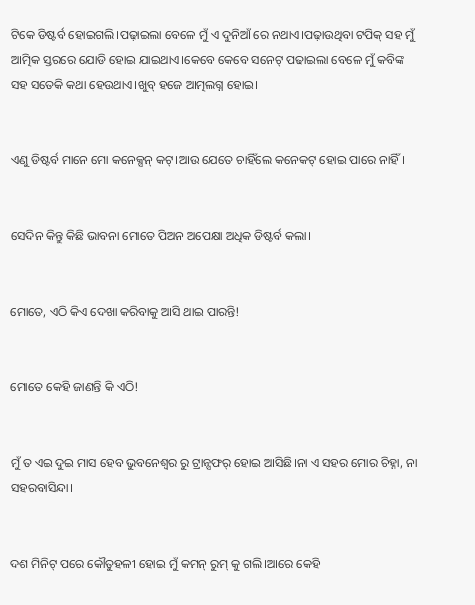ଟିକେ ଡିଷ୍ଟର୍ବ ହୋଇଗଲି।ପଢ଼ାଇଲା ବେଳେ ମୁଁ ଏ ଦୁନିଆଁ ରେ ନଥାଏ।ପଢ଼ାଉଥିବା ଟପିକ୍ ସହ ମୁଁ ଆତ୍ମିକ ସ୍ତରରେ ଯୋଡି ହୋଇ ଯାଇଥାଏ।କେବେ କେବେ ସନେଟ୍ ପଢାଇଲା ବେଳେ ମୁଁ କବିଙ୍କ ସହ ସତେକି କଥା ହେଉଥାଏ।ଖୁବ୍ ହଜେ ଆତ୍ମଲଗ୍ନ ହୋଇ।


ଏଣୁ ଡିଷ୍ଟର୍ବ ମାନେ ମୋ କନେକ୍ସନ୍ କଟ୍।ଆଉ ଯେତେ ଚାହିଁଲେ କନେକଟ୍ ହୋଇ ପାରେ ନାହିଁ।


ସେଦିନ କିନ୍ତୁ କିଛି ଭାବନା ମୋତେ ପିଅନ ଅପେକ୍ଷା ଅଧିକ ଡିଷ୍ଟର୍ବ କଲା।


ମୋତେ, ଏଠି କିଏ ଦେଖା କରିବାକୁ ଆସି ଥାଇ ପାରନ୍ତି!


ମୋତେ କେହି ଜାଣନ୍ତି କି ଏଠି!


ମୁଁ ତ ଏଇ ଦୁଇ ମାସ ହେବ ଭୁବନେଶ୍ୱର ରୁ ଟ୍ରାନ୍ସଫର୍ ହୋଇ ଆସିଛି।ନା ଏ ସହର ମୋର ଚିହ୍ନା, ନା ସହରବାସିନ୍ଦା।


ଦଶ ମିନିଟ୍ ପରେ କୌତୁହଳୀ ହୋଇ ମୁଁ କମନ୍ ରୁମ୍ କୁ ଗଲି।ଆରେ କେହି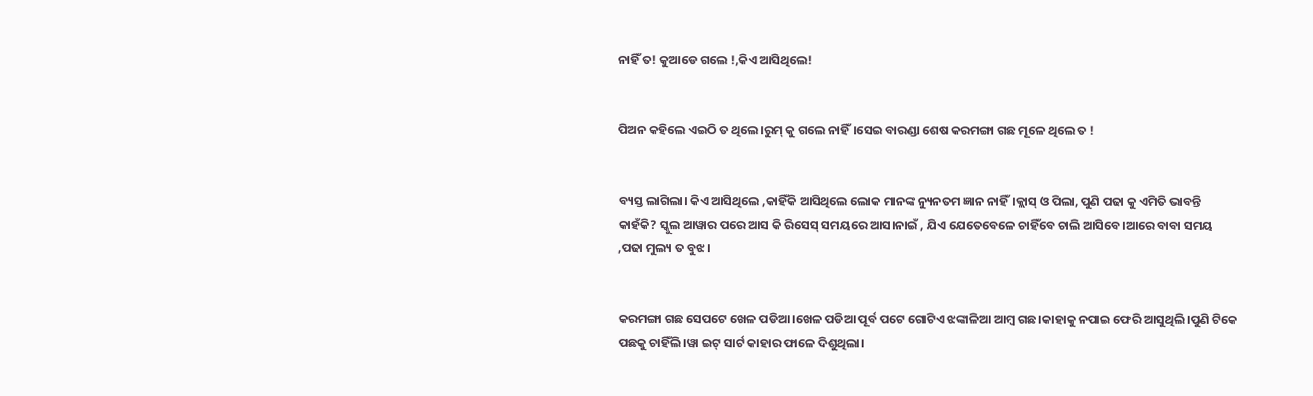ନାହିଁ ତ! କୁଆଡେ ଗଲେ !,କିଏ ଆସିଥିଲେ!


ପିଅନ କହିଲେ ଏଇଠି ତ ଥିଲେ।ରୁମ୍ କୁ ଗଲେ ନାହିଁ।ସେଇ ବାରଣ୍ଡା ଶେଷ କରମଙ୍ଗା ଗଛ ମୂଳେ ଥିଲେ ତ !


ବ୍ୟସ୍ତ ଲାଗିଲା। କିଏ ଆସିଥିଲେ ,କାହିଁକି ଆସିଥିଲେ ଲୋକ ମାନଙ୍କ ନ୍ୟୁନତମ ଜ୍ଞାନ ନାହିଁ।କ୍ଲାସ୍ ଓ ପିଲା, ପୁଣି ପଢା କୁ ଏମିତି ଭାବନ୍ତି କାହଁକି? ସ୍କୁଲ ଆୱାର ପରେ ଆସ କି ରିସେସ୍ ସମୟରେ ଆସ।ନାଇଁ , ଯିଏ ଯେତେବେଳେ ଚାହିଁବେ ଚାଲି ଆସିବେ।ଆରେ ବାବା ସମୟ ,ପଢା ମୁଲ୍ୟ ତ ବୁଝ।


କରମଙ୍ଗା ଗଛ ସେପଟେ ଖେଳ ପଡିଆ।ଖେଳ ପଡିଆ ପୂର୍ବ ପଟେ ଗୋଟିଏ ଝଙ୍କାଳିଆ ଆମ୍ବ ଗଛ।କାହାକୁ ନପାଇ ଫେରି ଆସୁଥିଲି।ପୁଣି ଟିକେ ପଛକୁ ଚାହିଁଲି।ୱା ଇଟ୍ ସାର୍ଟ କାହାର ଫାଳେ ଦିଶୁଥିଲା।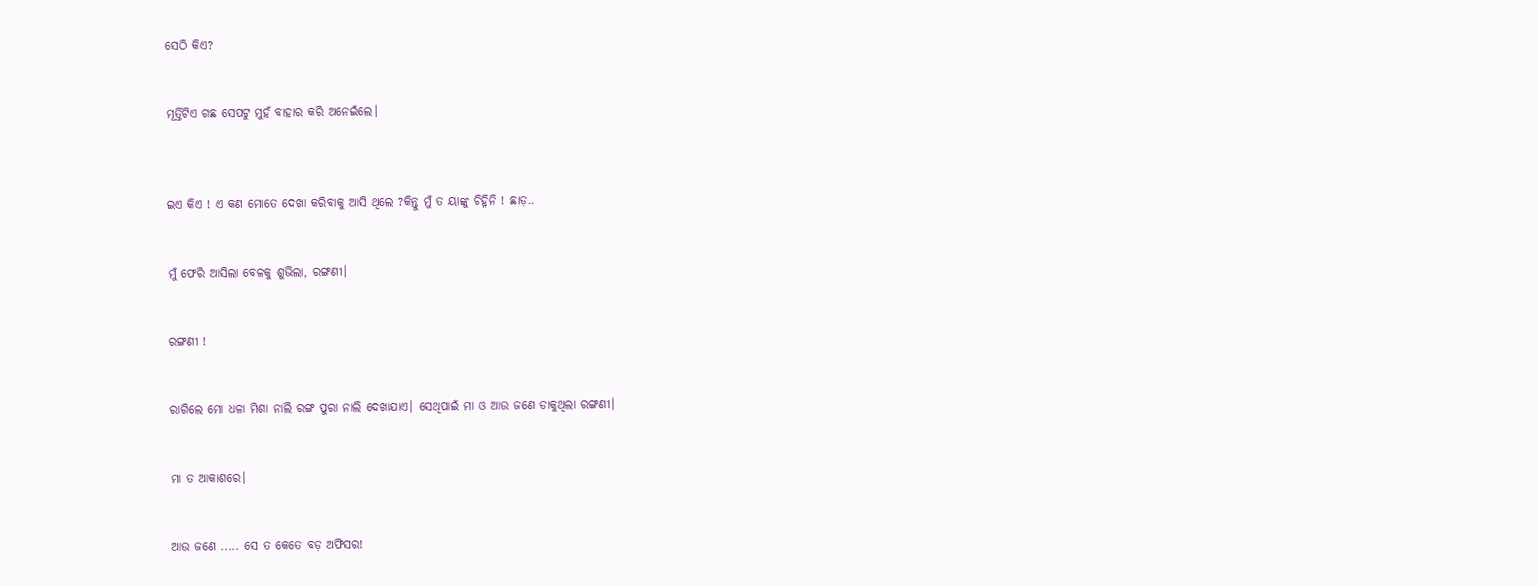ସେଠି କିଏ?


ମୂର୍ତ୍ତିଟିଏ ଗଛ ସେପଟୁ ମୁହଁ ବାହାର କରି ଅନେଇଁଲେ।



ଇଏ କିଏ ! ଏ କଣ ମୋତେ ଦେଖା କରିବାକୁ ଆସି ଥିଲେ ?କିନ୍ତୁ ମୁଁ ତ ୟାଙ୍କୁ ଚିହ୍ନିନି ! ଛାଡ଼..


ମୁଁ ଫେରି ଆସିଲା ବେଳକୁ ଶୁଭିଲା, ରଙ୍ଗଣୀ।


ରଙ୍ଗଣୀ !


ରାଗିଲେ ମୋ ଧଳା ମିଶା ନାଲି ରଙ୍ଗ ପୁରା ନାଲି ଦେଖାଯାଏ। ସେଥିପାଇଁ ମା ଓ ଆଉ ଜଣେ ଡାକୁଥିଲା ରଙ୍ଗଣୀ।


ମା ତ ଆକାଶରେ।


ଆଉ ଜଣେ ..... ସେ ତ କେତେ ବଡ଼ ଅଫିସର!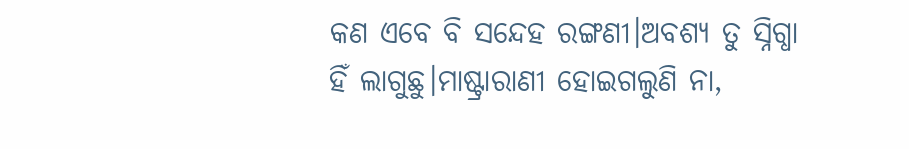କଣ ଏବେ ବି ସନ୍ଦେହ ରଙ୍ଗଣୀ।ଅବଶ୍ୟ ତୁ ସ୍ନିଗ୍ଧା ହିଁ ଲାଗୁଛୁ।ମାଷ୍ଟ୍ରାରାଣୀ ହୋଇଗଲୁଣି ନା,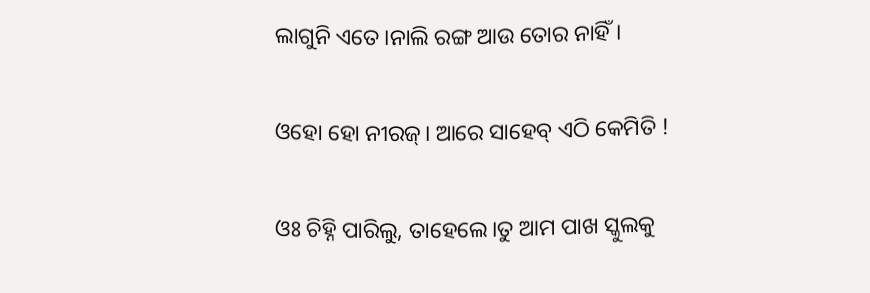ଲାଗୁନି ଏତେ।ନାଲି ରଙ୍ଗ ଆଉ ତୋର ନାହିଁ।


ଓହୋ ହୋ ନୀରଜ୍। ଆରେ ସାହେବ୍ ଏଠି କେମିତି !


ଓଃ ଚିହ୍ନି ପାରିଲୁ, ତାହେଲେ।ତୁ ଆମ ପାଖ ସ୍କୁଲକୁ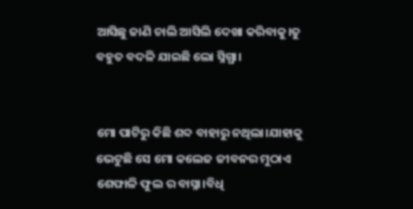ଆସିଛୁ ଜାଣି ଚାଲି ଆସିଲି ଦେଖା କରିବାକୁ।ତୁ ବହୁତ ବଦଳି ଯାଇଛି ଲୋ ସ୍ନିଗ୍ଧା।


ମୋ ପାଟିରୁ କିଛି ଶବ୍ଦ ବାହାରୁ ନଥିଲା।ଯାହାକୁ ଭେଟୁଛି ସେ ମୋ କଲେଜ ଜୀବନର ମୁଠାଏ ଶେଫାଳି ଫୁଲ ର ବାସ୍ନା।ବିଧି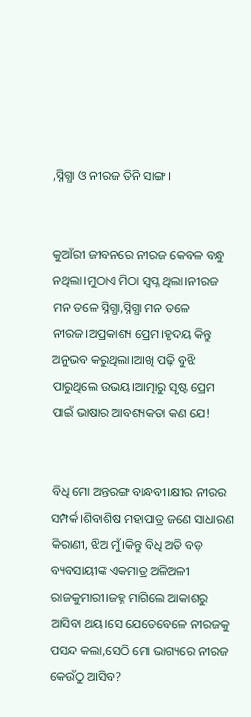,ସ୍ନିଗ୍ଧା ଓ ନୀରଜ ତିନି ସାଙ୍ଗ।


କୁଆଁରୀ ଜୀବନରେ ନୀରଜ କେବଳ ବନ୍ଧୁ ନଥିଲା।ମୁଠାଏ ମିଠା ସ୍ୱପ୍ନ ଥିଲା।ନୀରଜ ମନ ତଳେ ସ୍ନିଗ୍ଧା,ସ୍ନିଗ୍ଧା ମନ ତଳେ ନୀରଜ।ଅପ୍ରକାଶ୍ୟ ପ୍ରେମ।ହୃଦୟ କିନ୍ତୁ ଅନୁଭବ କରୁଥିଲା।ଆଖି ପଢ଼ି ବୁଝି ପାରୁଥିଲେ ଉଭୟ।ଆତ୍ମାରୁ ସୃଷ୍ଟ ପ୍ରେମ ପାଇଁ ଭାଷାର ଆବଶ୍ୟକତା କଣ ଯେ!


ବିଧି ମୋ ଅନ୍ତରଙ୍ଗ ବାନ୍ଧବୀ।କ୍ଷୀର ନୀରର ସମ୍ପର୍କ।ଶିବାଶିଷ ମହାପାତ୍ର ଜଣେ ସାଧାରଣ କିରାଣୀ, ଝିଅ ମୁଁ।କିନ୍ତୁ ବିଧି ଅତି ବଡ଼ ବ୍ୟବସାୟୀଙ୍କ ଏକମାତ୍ର ଅଳିଅଳୀ ରାଜକୁମାରୀ।ଜହ୍ନ ମାଗିଲେ ଆକାଶରୁ ଆସିବା ଥୟ।ସେ ଯେତେବେଳେ ନୀରଜକୁ ପସନ୍ଦ କଲା,ସେଠି ମୋ ଭାଗ୍ୟରେ ନୀରଜ କେଉଁଠୁ ଆସିବ?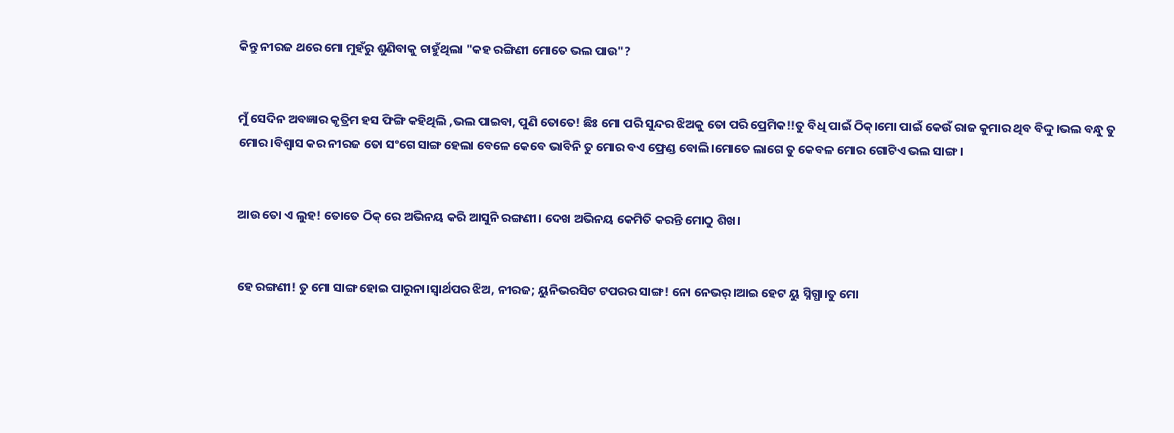କିନ୍ତୁ ନୀରଜ ଥରେ ମୋ ମୁହଁରୁ ଶୁଣିବାକୁ ଚାହୁଁଥିଲା "କହ ରଙ୍ଗିଣୀ ମୋତେ ଭଲ ପାଉ"?


ମୁଁ ସେଦିନ ଅବଜ୍ଞାର କୃତ୍ରିମ ହସ ଫିଙ୍ଗି କହିଥିଲି ,ଭଲ ପାଇବା, ପୁଣି ତୋତେ! ଛିଃ ମୋ ପରି ସୁନ୍ଦର ଝିଅକୁ ତୋ ପରି ପ୍ରେମିକ!!ତୁ ବିଧି ପାଇଁ ଠିକ୍।ମୋ ପାଇଁ କେଉଁ ରାଜ କୁମାର ଥିବ ବିଦ୍ଦୁ।ଭଲ ବନ୍ଧୁ ତୁ ମୋର।ବିଶ୍ୱାସ କର ନୀରଜ ତୋ ସଂଗେ ସାଙ୍ଗ ହେଲା ବେଳେ କେବେ ଭାବିନି ତୁ ମୋର ବଏ ଫ୍ରେଣ୍ଡ ବୋଲି।ମୋତେ ଲାଗେ ତୁ କେବଳ ମୋର ଗୋଟିଏ ଭଲ ସାଙ୍ଗ।


ଆଉ ତୋ ଏ ଲୁହ! ତୋତେ ଠିକ୍ ରେ ଅଭିନୟ କରି ଆସୁନି ରଙ୍ଗଣୀ। ଦେଖ ଅଭିନୟ କେମିତି କରନ୍ତି ମୋଠୁ ଶିଖ।


ହେ ରଙ୍ଗଣୀ! ତୁ ମୋ ସାଙ୍ଗ ହୋଇ ପାରୁନା।ସ୍ୱାର୍ଥପର ଝିଅ, ନୀରଜ; ୟୁନିଭରସିଟ ଟପରର ସାଙ୍ଗ! ନୋ ନେଭର୍।ଆଇ ହେଟ ୟୁ ସ୍ନିଗ୍ଧା।ତୁ ମୋ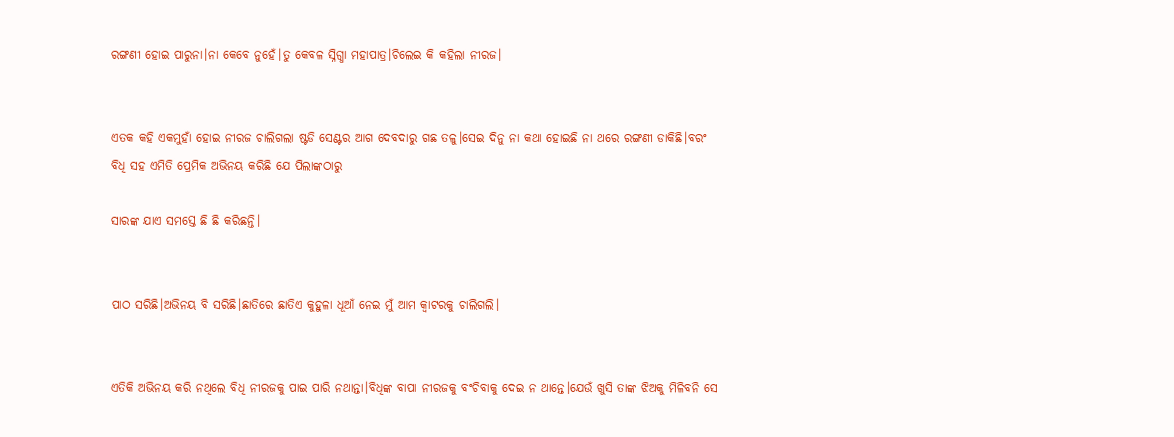ରଙ୍ଗଣୀ ହୋଇ ପାରୁନା।ନା କେବେ ନୁହେଁ।ତୁ କେବଳ ସ୍ନିଗ୍ଧା ମହାପାତ୍ର।ଚିଲେଇ କି କହିଲା ନୀରଜ।


ଏତକ କହି ଏକମୁହାଁ ହୋଇ ନୀରଜ ଚାଲିଗଲା ଷ୍ଟଡି ସେଣ୍ଟର ଆଗ ଦେବଦାରୁ ଗଛ ତଳୁ।ସେଇ ଦିନୁ ନା କଥା ହୋଇଛି ନା ଥରେ ରଙ୍ଗଣୀ ଡାକିଛି।ବରଂ ବିଧି ସହ ଏମିତି ପ୍ରେମିକ ଅଭିନୟ କରିଛି ଯେ ପିଲାଙ୍କଠାରୁ

ସାରଙ୍କ ଯାଏ ସମସ୍ତେ ଛି ଛି କରିଛନ୍ତି।


ପାଠ ସରିଛି।ଅଭିନୟ ବି ସରିଛି।ଛାତିରେ ଛାତିଏ କୁହୁଳା ଧୂଆଁ ନେଇ ମୁଁ ଆମ କ୍ୱାଟରକୁ ଚାଲିଗଲି।


ଏତିକି ଅଭିନୟ କରି ନଥିଲେ ବିଧି ନୀରଜକୁ ପାଇ ପାରି ନଥାନ୍ତା।ବିଧିଙ୍କ ବାପା ନୀରଜକୁ ବଂଚିବାକୁ ଦେଇ ନ ଥାନ୍ତେ।ଯେଉଁ ଖୁସି ତାଙ୍କ ଝିଅକୁ ମିଳିବନି ସେ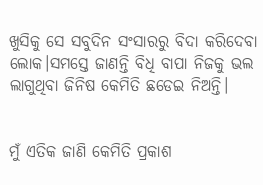ଖୁସିକୁ ସେ ସବୁଦିନ ସଂସାରରୁ ବିଦା କରିଦେବା ଲୋକ।ସମସ୍ତେ ଜାଣନ୍ତି ବିଧି ବାପା ନିଜକୁ ଭଲ ଲାଗୁଥିବା ଜିନିଷ କେମିତି ଛଡେଇ ନିଅନ୍ତି।


ମୁଁ ଏତିକ ଜାଣି କେମିତି ପ୍ରକାଶ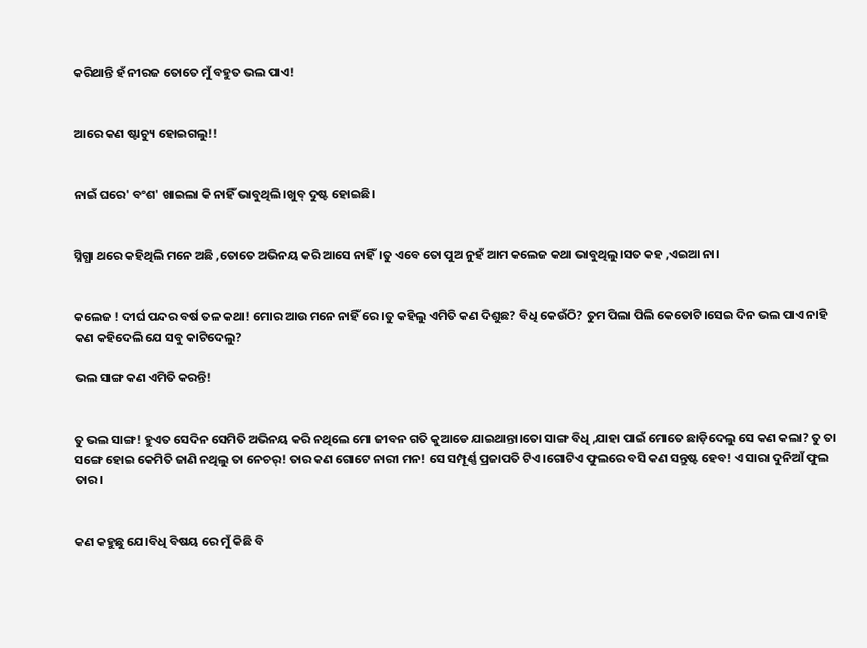କରିଥାନ୍ତି ହଁ ନୀରଜ ତୋତେ ମୁଁ ବହୁତ ଭଲ ପାଏ!


ଆରେ କଣ ଷ୍ଟାଚ୍ୟୁ ହୋଇଗଲୁ!!


ନାଇଁ ଘରେ' ବଂଶ' ଖାଇଲା କି ନାହିଁ ଭାବୁଥିଲି।ଖୁବ୍ ଦୁଷ୍ଟ ହୋଇଛି।


ସ୍ନିଗ୍ଧା ଥରେ କହିଥିଲି ମନେ ଅଛି ,ତୋତେ ଅଭିନୟ କରି ଆସେ ନାହିଁ।ତୁ ଏବେ ତୋ ପୁଅ ନୁହଁ ଆମ କଲେଜ କଥା ଭାବୁଥିଲୁ।ସତ କହ ,ଏଇଆ ନା।


କଲେଜ ! ଦୀର୍ଘ ପନ୍ଦର ବର୍ଷ ତଳ କଥା! ମୋର ଆଉ ମନେ ନାହିଁ ରେ।ତୁ କହିଲୁ ଏମିତି କଣ ଦିଶୁଛ? ବିଧି କେଉଁଠି? ତୁମ ପିଲା ପିଲି କେତୋଟି।ସେଇ ଦିନ ଭଲ ପାଏ ନାହି କଣ କହିଦେଲି ଯେ ସବୁ କାଟିଦେଲୁ?

ଭଲ ସାଙ୍ଗ କଣ ଏମିତି କରନ୍ତି!


ତୁ ଭଲ ସାଙ୍ଗ! ହୁଏତ ସେଦିନ ସେମିତି ଅଭିନୟ କରି ନଥିଲେ ମୋ ଜୀବନ ଗତି କୁଆଡେ ଯାଇଥାନ୍ତା।ତୋ ସାଙ୍ଗ ବିଧି ,ଯାହା ପାଇଁ ମୋତେ ଛାଡ଼ିଦେଲୁ ସେ କଣ କଲା? ତୁ ତା ସଙ୍ଗେ ହୋଇ କେମିତି ଜାଣି ନଥିଲୁ ତା ନେଚର୍! ତାର କଣ ଗୋଟେ ନାରୀ ମନ! ସେ ସମ୍ପୂର୍ଣ୍ଣ ପ୍ରଜାପତି ଟିଏ।ଗୋଟିଏ ଫୁଲରେ ବସି କଣ ସନ୍ତୁଷ୍ଟ ହେବ! ଏ ସାରା ଦୁନିଆଁ ଫୁଲ ତାର।


କଣ କହୁଛୁ ଯେ।ବିଧି ବିଷୟ ରେ ମୁଁ କିଛି ବି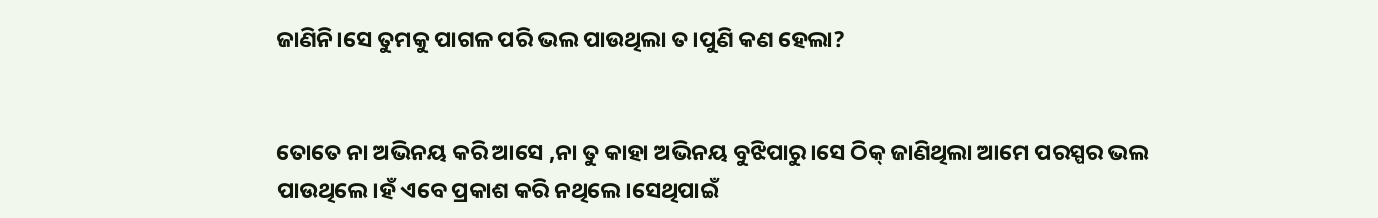ଜାଣିନି।ସେ ତୁମକୁ ପାଗଳ ପରି ଭଲ ପାଉଥିଲା ତ।ପୁଣି କଣ ହେଲା?


ତୋତେ ନା ଅଭିନୟ କରି ଆସେ ,ନା ତୁ କାହା ଅଭିନୟ ବୁଝିପାରୁ।ସେ ଠିକ୍ ଜାଣିଥିଲା ଆମେ ପରସ୍ପର ଭଲ ପାଉଥିଲେ।ହଁ ଏବେ ପ୍ରକାଶ କରି ନଥିଲେ।ସେଥିପାଇଁ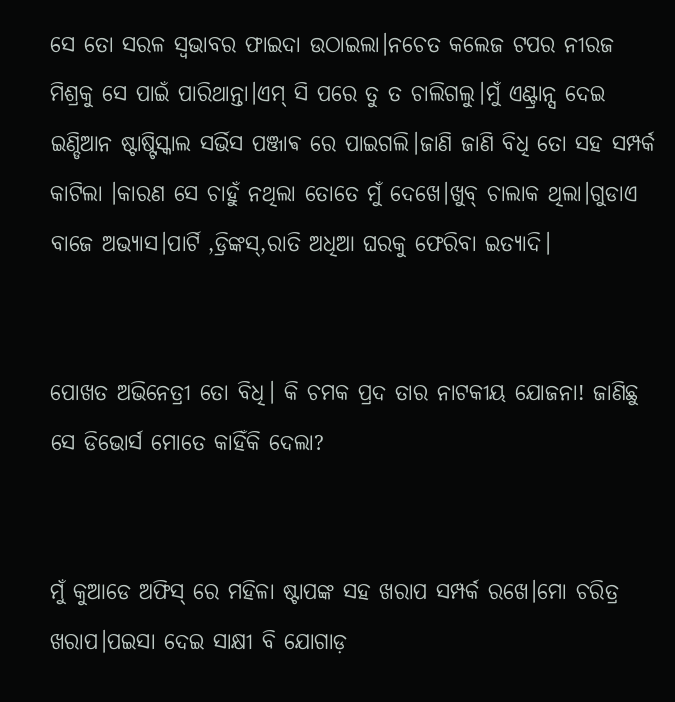ସେ ତୋ ସରଳ ସ୍ୱଭାବର ଫାଇଦା ଉଠାଇଲା।ନଚେତ କଲେଜ ଟପର ନୀରଜ ମିଶ୍ରକୁ ସେ ପାଇଁ ପାରିଥାନ୍ତା।ଏମ୍ ସି ପରେ ତୁ ତ ଚାଲିଗଲୁ।ମୁଁ ଏଣ୍ଟ୍ରାନ୍ସ ଦେଇ ଇଣ୍ଡିଆନ ଷ୍ଟାଷ୍ଟିସ୍କାଲ ସର୍ଭିସ ପଞ୍ଜାଵ ରେ ପାଇଗଲି।ଜାଣି ଜାଣି ବିଧି ତୋ ସହ ସମ୍ପର୍କ କାଟିଲା ।କାରଣ ସେ ଚାହୁଁ ନଥିଲା ତୋତେ ମୁଁ ଦେଖେ।ଖୁବ୍ ଚାଲାକ ଥିଲା।ଗୁଡାଏ ବାଜେ ଅଭ୍ୟାସ।ପାର୍ଟି ,ଡ୍ରିଙ୍କସ୍,ରାତି ଅଧିଆ ଘରକୁ ଫେରିବା ଇତ୍ୟାଦି।


ପୋଖତ ଅଭିନେତ୍ରୀ ତୋ ବିଧି। କି ଚମକ ପ୍ରଦ ତାର ନାଟକୀୟ ଯୋଜନା! ଜାଣିଛୁ ସେ ଡିଭୋର୍ସ ମୋତେ କାହିଁକି ଦେଲା?


ମୁଁ କୁଆଡେ ଅଫିସ୍ ରେ ମହିଳା ଷ୍ଟାପଙ୍କ ସହ ଖରାପ ସମ୍ପର୍କ ରଖେ।ମୋ ଚରିତ୍ର ଖରାପ।ପଇସା ଦେଇ ସାକ୍ଷୀ ବି ଯୋଗାଡ଼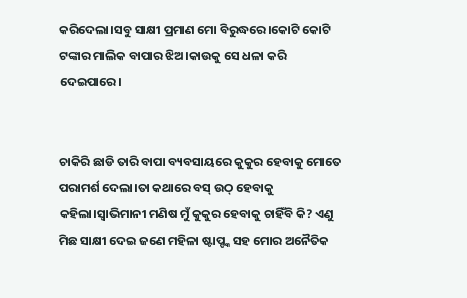କରିଦେଲା।ସବୁ ସାକ୍ଷୀ ପ୍ରମାଣ ମୋ ବିରୁଦ୍ଧରେ।କୋଟି କୋଟି ଟଙ୍କାର ମାଲିକ ବାପାର ଝିଅ।କାଉକୁ ସେ ଧଳା କରି ଦେଇପାରେ।


ଚାକିରି ଛାଡି ତାରି ବାପା ବ୍ୟବସାୟରେ କୁକୁର ହେବାକୁ ମୋତେ ପରାମର୍ଶ ଦେଲା।ତା କଥାରେ ବସ୍ ଉଠ୍ ହେବାକୁ କହିଲା।ସ୍ୱାଭିମାନୀ ମଣିଷ ମୁଁ କୁକୁର ହେବାକୁ ଚାହିଁବି କି? ଏଣୁ ମିଛ ସାକ୍ଷୀ ଦେଇ ଜଣେ ମହିଳା ଷ୍ଟାପ୍ଙ୍କ ସହ ମୋର ଅନୈତିକ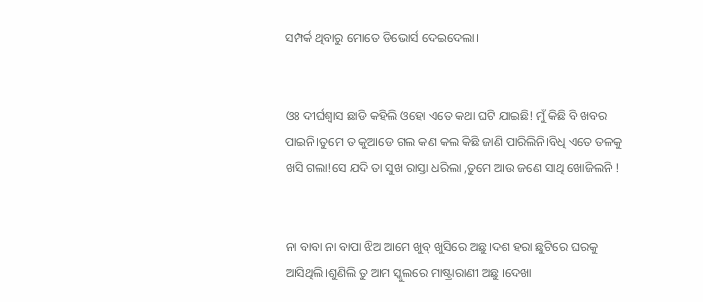ସମ୍ପର୍କ ଥିବାରୁ ମୋତେ ଡିଭୋର୍ସ ଦେଇଦେଲା।


ଓଃ ଦୀର୍ଘଶ୍ଵାସ ଛାଡି କହିଲି ଓହୋ ଏତେ କଥା ଘଟି ଯାଇଛି! ମୁଁ କିଛି ବି ଖବର ପାଇନି।ତୁମେ ତ କୁଆଡେ ଗଲ କଣ କଲ କିଛି ଜାଣି ପାରିଲିନି।ବିଧି ଏତେ ତଳକୁ ଖସି ଗଲା!ସେ ଯଦି ତା ସୁଖ ରାସ୍ତା ଧରିଲା ,ତୁମେ ଆଉ ଜଣେ ସାଥି ଖୋଜିଲନି !


ନା ବାବା ନା ବାପା ଝିଅ ଆମେ ଖୁବ୍ ଖୁସିରେ ଅଛୁ।ଦଶ ହରା ଛୁଟିରେ ଘରକୁ ଆସିଥିଲି।ଶୁଣିଲି ତୁ ଆମ ସ୍କୁଲରେ ମାଷ୍ଟ୍ରାରାଣୀ ଅଛୁ ।ଦେଖା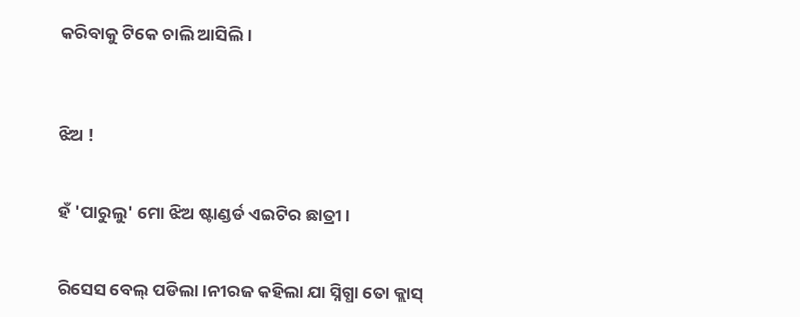କରିବାକୁ ଟିକେ ଚାଲି ଆସିଲି।



ଝିଅ !


ହଁ 'ପାରୁଲୁ' ମୋ ଝିଅ ଷ୍ଟାଣ୍ଡର୍ଡ ଏଇଟିର ଛାତ୍ରୀ।


ରିସେସ ବେଲ୍ ପଡିଲା।ନୀରଜ କହିଲା ଯା ସ୍ନିଗ୍ଧା ତୋ କ୍ଲାସ୍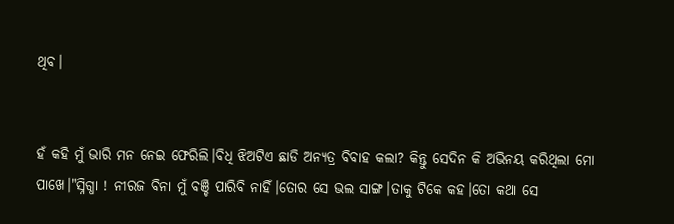ଥିବ।


ହଁ କହି ମୁଁ ଭାରି ମନ ନେଇ ଫେରିଲି।ବିଧି ଝିଅଟିଏ ଛାଡି ଅନ୍ୟତ୍ର ବିବାହ କଲା? କିନ୍ତୁ ସେଦିନ କି ଅଭିନୟ କରିଥିଲା ମୋ ପାଖେ।"ସ୍ନିଗ୍ଧା ! ନୀରଜ ବିନା ମୁଁ ବଞ୍ଚି ପାରିବି ନାହିଁ।ତୋର ସେ ଭଲ ସାଙ୍ଗ।ତାକୁ ଟିକେ କହ।ତୋ କଥା ସେ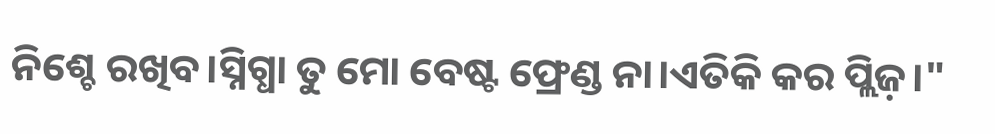ନିଶ୍ଚେ ରଖିବ।ସ୍ନିଗ୍ଧା ତୁ ମୋ ବେଷ୍ଟ ଫ୍ରେଣ୍ଡ ନା।ଏତିକି କର ପ୍ଲିଜ଼।"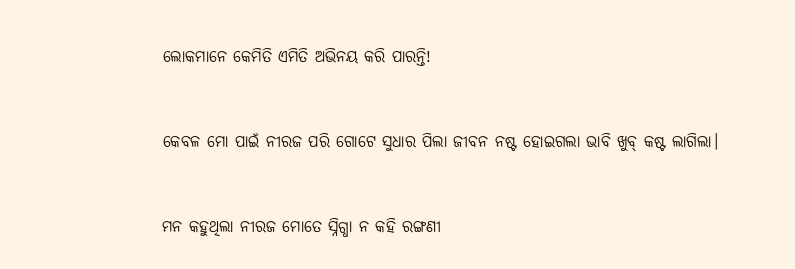ଲୋକମାନେ କେମିତି ଏମିତି ଅଭିନୟ କରି ପାରନ୍ତି!


କେବଳ ମୋ ପାଇଁ ନୀରଜ ପରି ଗୋଟେ ସୁଧାର ପିଲା ଜୀବନ ନଷ୍ଟ ହୋଇଗଲା ଭାବି ଖୁବ୍ କଷ୍ଟ ଲାଗିଲା।


ମନ କହୁଥିଲା ନୀରଜ ମୋତେ ସ୍ନିଗ୍ଧା ନ କହି ରଙ୍ଗଣୀ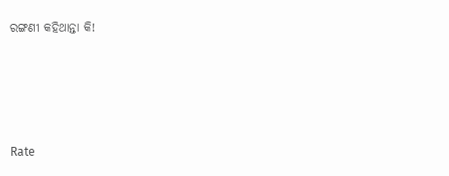ରଙ୍ଗଣୀ କହିଥାନ୍ତା କି!




Rate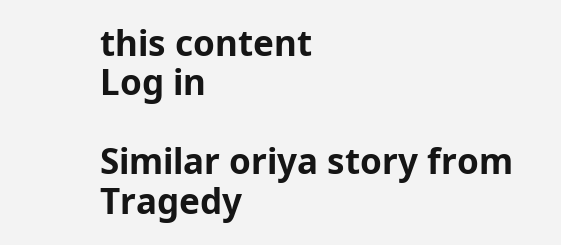this content
Log in

Similar oriya story from Tragedy